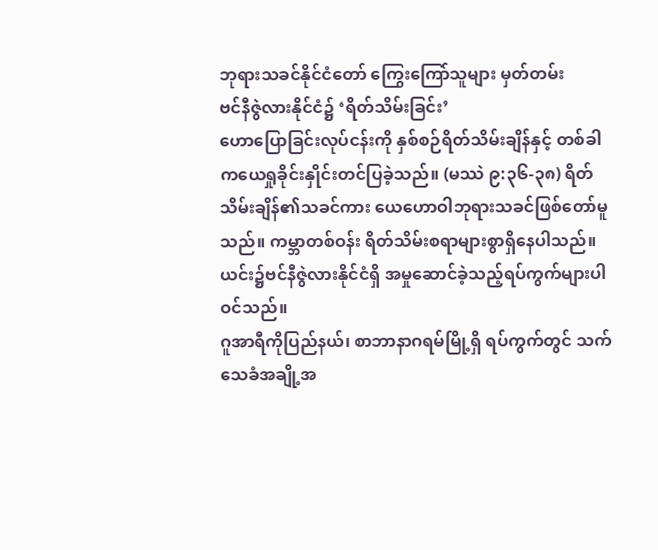ဘုရားသခင်နိုင်ငံတော် ကြွေးကြော်သူများ မှတ်တမ်း
ဗင်နီဇွဲလားနိုင်ငံ၌ ‘ရိတ်သိမ်းခြင်း’
ဟောပြောခြင်းလုပ်ငန်းကို နှစ်စဉ်ရိတ်သိမ်းချိန်နှင့် တစ်ခါကယေရှုခိုင်းနှိုင်းတင်ပြခဲ့သည်။ (မဿဲ ၉:၃၆-၃၈) ရိတ်သိမ်းချိန်၏သခင်ကား ယေဟောဝါဘုရားသခင်ဖြစ်တော်မူသည်။ ကမ္ဘာတစ်ဝန်း ရိတ်သိမ်းစရာများစွာရှိနေပါသည်။ ယင်း၌ဗင်နီဇွဲလားနိုင်ငံရှိ အမှုဆောင်ခဲ့သည့်ရပ်ကွက်များပါဝင်သည်။
ဂူအာရီကိုပြည်နယ်၊ စာဘာနာဂရမ်မြို့ရှိ ရပ်ကွက်တွင် သက်သေခံအချို့အ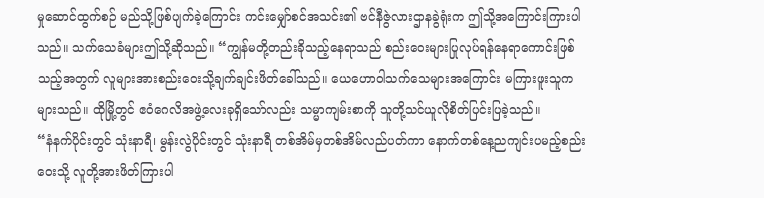မှုဆောင်ထွက်စဉ် မည်သို့ဖြစ်ပျက်ခဲ့ကြောင်း ကင်းမျှော်စင်အသင်း၏ ဗင်နီဇွဲလားဌာနခွဲရုံးက ဤသို့အကြောင်းကြားပါသည်။ သက်သေခံများဤသို့ဆိုသည်။ “ကျွန်မတို့တည်းခိုသည့်နေရာသည် စည်းဝေးများပြုလုပ်ရန်နေရာကောင်းဖြစ်သည့်အတွက် လူများအားစည်းဝေးသို့ချက်ချင်းဖိတ်ခေါ်သည်။ ယေဟောဝါသက်သေများအကြောင်း မကြားဖူးသူကများသည်။ ထိုမြို့တွင် ဧဝံဂေလိအဖွဲ့လေးခုရှိသော်လည်း သမ္မာကျမ်းစာကို သူတို့သင်ယူလိုစိတ်ပြင်းပြခဲ့သည်။
“နံနက်ပိုင်းတွင် သုံးနာရီ၊ မွန်းလွဲပိုင်းတွင် သုံးနာရီ တစ်အိမ်မှတစ်အိမ်လည်ပတ်ကာ နောက်တစ်နေ့ညကျင်းပမည့်စည်းဝေးသို့ လူတို့အားဖိတ်ကြားပါ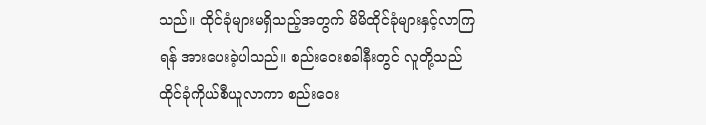သည်။ ထိုင်ခုံများမရှိသည့်အတွက် မိမိထိုင်ခုံများနှင့်လာကြရန် အားပေးခဲ့ပါသည်။ စည်းဝေးစခါနီးတွင် လူတို့သည် ထိုင်ခုံကိုယ်စီယူလာကာ စည်းဝေး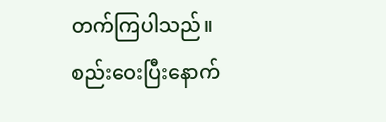တက်ကြပါသည်။ စည်းဝေးပြီးနောက်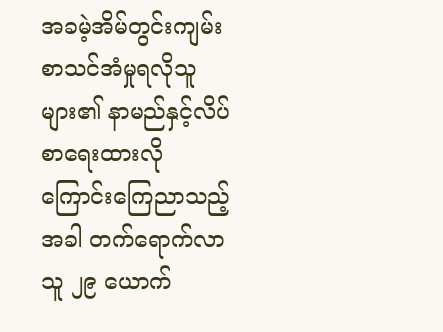အခမဲ့အိမ်တွင်းကျမ်းစာသင်အံမှုရလိုသူများ၏ နာမည်နှင့်လိပ်စာရေးထားလိုကြောင်းကြေညာသည့်အခါ တက်ရောက်လာသူ ၂၉ ယောက်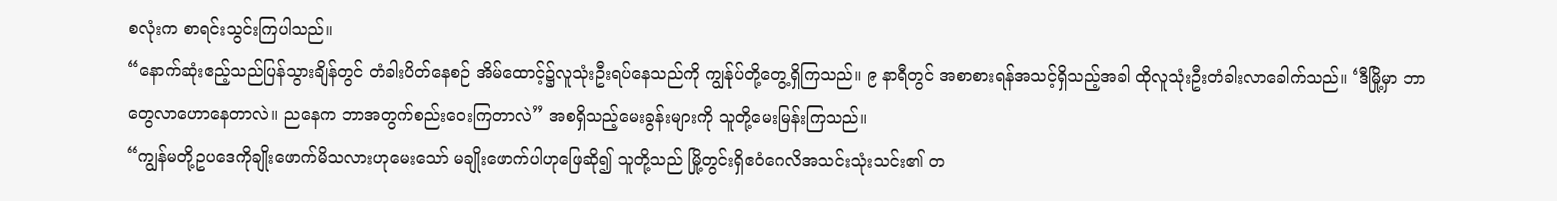စလုံးက စာရင်းသွင်းကြပါသည်။
“နောက်ဆုံးဧည့်သည်ပြန်သွားချိန်တွင် တံခါးပိတ်နေစဉ် အိမ်ထောင့်၌လူသုံးဦးရပ်နေသည်ကို ကျွန်ုပ်တို့တွေ့ရှိကြသည်။ ၉ နာရီတွင် အစာစားရန်အသင့်ရှိသည့်အခါ ထိုလူသုံးဦးတံခါးလာခေါက်သည်။ ‘ဒီမြို့မှာ ဘာတွေလာဟောနေတာလဲ။ ညနေက ဘာအတွက်စည်းဝေးကြတာလဲ” အစရှိသည့်မေးခွန်းများကို သူတို့မေးမြန်းကြသည်။
“ကျွန်မတို့ဥပဒေကိုချိုးဖောက်မိသလားဟုမေးသော် မချိုးဖောက်ပါဟုဖြေဆို၍ သူတို့သည် မြို့တွင်းရှိဧဝံဂေလိအသင်းသုံးသင်း၏ တ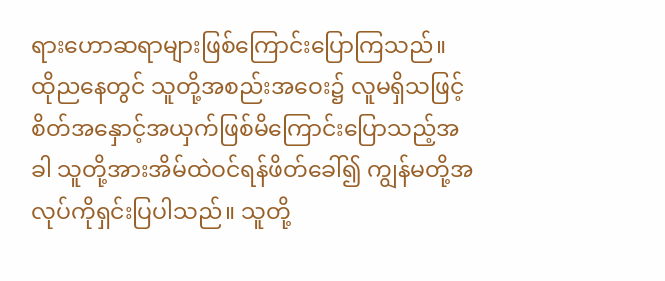ရားဟောဆရာများဖြစ်ကြောင်းပြောကြသည်။ ထိုညနေတွင် သူတို့အစည်းအဝေး၌ လူမရှိသဖြင့် စိတ်အနှောင့်အယှက်ဖြစ်မိကြောင်းပြောသည့်အခါ သူတို့အားအိမ်ထဲဝင်ရန်ဖိတ်ခေါ်၍ ကျွန်မတို့အလုပ်ကိုရှင်းပြပါသည်။ သူတို့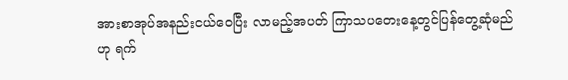အားစာအုပ်အနည်းငယ်ဝေပြီး လာမည့်အပတ် ကြာသပတေးနေ့တွင်ပြန်တွေ့ဆုံမည်ဟု ရက်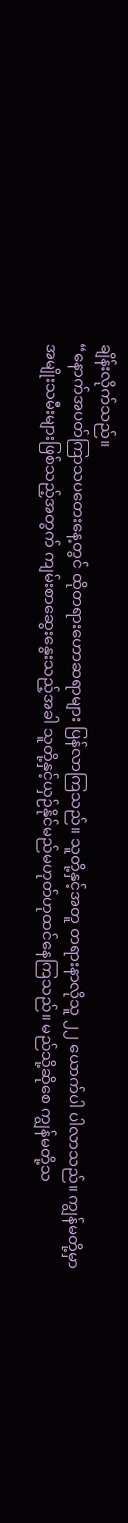ချိန်းလိုက်သည်။
“နောက်အပတ်ကြာသပတေးနေ့တွင် ထိုတရားဟောဆရာများ ပြန်လာကြသည်။ သူတို့နှင့်အတူ တရားနာလိုသူ ၂၂ ယောက်ပါ ပါလာသည်။ ကျွန်မတို့မှာ အမျိုးသမီးများဖြစ်သည့်အတွက် ကျမ်းစာဆွေးနွေးသည့်အခါ သူတို့နှင့်ယှဉ်နိုင်မည်မဟုတ်ဟုထင်နေကြသည်။ မည်သို့ဆိုစေ ကျွန်မတို့သ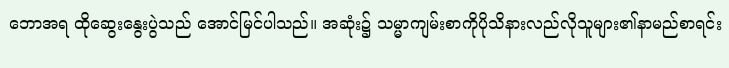ဘောအရ ထိုဆွေးနွေးပွဲသည် အောင်မြင်ပါသည်။ အဆုံး၌ သမ္မာကျမ်းစာကိုပိုသိနားလည်လိုသူများ၏နာမည်စာရင်း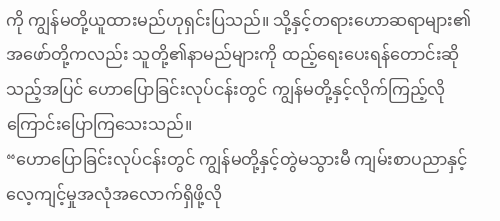ကို ကျွန်မတို့ယူထားမည်ဟုရှင်းပြသည်။ သို့နှင့်တရားဟောဆရာများ၏အဖော်တို့ကလည်း သူတို့၏နာမည်များကို ထည့်ရေးပေးရန်တောင်းဆိုသည့်အပြင် ဟောပြောခြင်းလုပ်ငန်းတွင် ကျွန်မတို့နှင့်လိုက်ကြည့်လိုကြောင်းပြောကြသေးသည်။
“ဟောပြောခြင်းလုပ်ငန်းတွင် ကျွန်မတို့နှင့်တွဲမသွားမီ ကျမ်းစာပညာနှင့်လေ့ကျင့်မှုအလုံအလောက်ရှိဖို့လို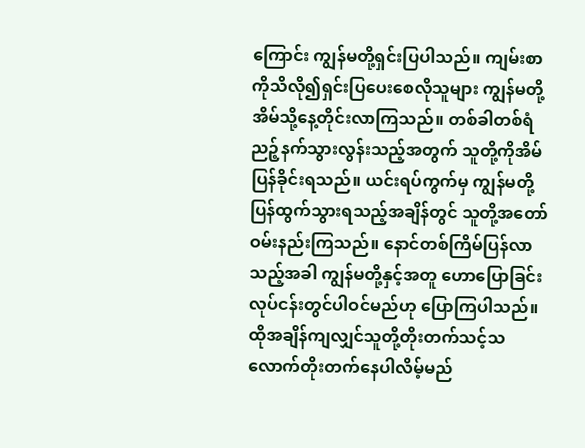ကြောင်း ကျွန်မတို့ရှင်းပြပါသည်။ ကျမ်းစာကိုသိလို၍ရှင်းပြပေးစေလိုသူများ ကျွန်မတို့အိမ်သို့နေ့တိုင်းလာကြသည်။ တစ်ခါတစ်ရံညဉ့်နက်သွားလွန်းသည့်အတွက် သူတို့ကိုအိမ်ပြန်ခိုင်းရသည်။ ယင်းရပ်ကွက်မှ ကျွန်မတို့ပြန်ထွက်သွားရသည့်အချိန်တွင် သူတို့အတော်ဝမ်းနည်းကြသည်။ နောင်တစ်ကြိမ်ပြန်လာသည့်အခါ ကျွန်မတို့နှင့်အတူ ဟောပြောခြင်းလုပ်ငန်းတွင်ပါဝင်မည်ဟု ပြောကြပါသည်။ ထိုအချိန်ကျလျှင်သူတို့တိုးတက်သင့်သလောက်တိုးတက်နေပါလိမ့်မည်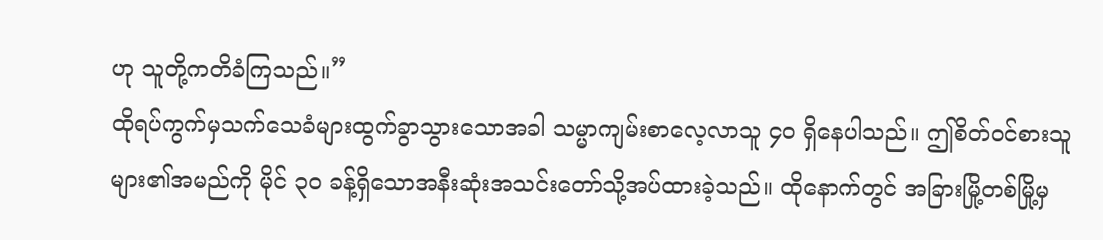ဟု သူတို့ကတိခံကြသည်။”
ထိုရပ်ကွက်မှသက်သေခံများထွက်ခွာသွားသောအခါ သမ္မာကျမ်းစာလေ့လာသူ ၄၀ ရှိနေပါသည်။ ဤစိတ်ဝင်စားသူများ၏အမည်ကို မိုင် ၃၀ ခန့်ရှိသောအနီးဆုံးအသင်းတော်သို့အပ်ထားခဲ့သည်။ ထိုနောက်တွင် အခြားမြို့တစ်မြို့မှ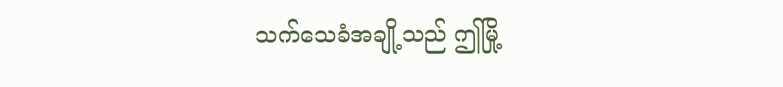သက်သေခံအချို့သည် ဤမြို့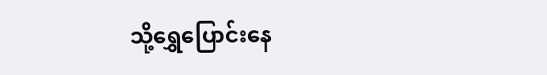သို့ရွှေပြောင်းနေ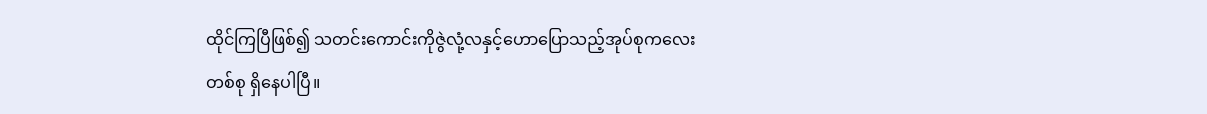ထိုင်ကြပြီဖြစ်၍ သတင်းကောင်းကိုဇွဲလုံ့လနှင့်ဟောပြောသည့်အုပ်စုကလေးတစ်စု ရှိနေပါပြီ။